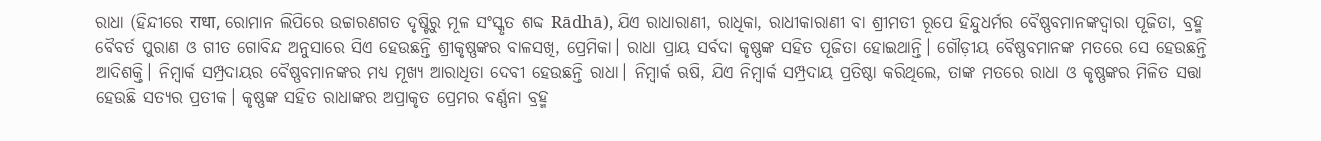ରାଧା (ହିନ୍ଦୀରେ राधा, ରୋମାନ ଲିପିରେ ଉଚ୍ଚାରଣଗତ ଦୃଷ୍ଟିରୁ ମୂଳ ସଂସ୍କୃତ ଶବ୍ଦ Rādhā), ଯିଏ ରାଧାରାଣୀ, ରାଧିକା, ରାଧୀକାରାଣୀ ବା ଶ୍ରୀମତୀ ରୂପେ ହିନ୍ଦୁଧର୍ମର ବୈଷ୍ଣବମାନଙ୍କଦ୍ୱାରା ପୂଜିତା, ବ୍ରହ୍ମ ବୈବର୍ତ ପୁରାଣ ଓ ଗୀତ ଗୋବିନ୍ଦ ଅନୁସାରେ ସିଏ ହେଉଛନ୍ତି ଶ୍ରୀକୃଷ୍ଣଙ୍କର ବାଳସଖି, ପ୍ରେମିକା। ରାଧା ପ୍ରାୟ ସର୍ବଦା କୃଷ୍ଣଙ୍କ ସହିତ ପୂଜିତା ହୋଇଥାନ୍ତି। ଗୌଡ଼ୀୟ ବୈଷ୍ଣବମାନଙ୍କ ମତରେ ସେ ହେଉଛନ୍ତି ଆଦିଶକ୍ତି। ନିମ୍ବାର୍କ ସମ୍ପ୍ରଦାୟର ବୈଷ୍ଣବମାନଙ୍କର ମଧ୍ୟ ମୂଖ୍ୟ ଆରାଧିତା ଦେବୀ ହେଉଛନ୍ତି ରାଧା। ନିମ୍ବାର୍କ ଋଷି, ଯିଏ ନିମ୍ବାର୍କ ସମ୍ପ୍ରଦାୟ ପ୍ରତିଷ୍ଠା କରିଥିଲେ, ତାଙ୍କ ମତରେ ରାଧା ଓ କୃଷ୍ଣଙ୍କର ମିଳିତ ସତ୍ତା ହେଉଛି ସତ୍ୟର ପ୍ରତୀକ। କୃଷ୍ଣଙ୍କ ସହିତ ରାଧାଙ୍କର ଅପ୍ରାକୃତ ପ୍ରେମର ବର୍ଣ୍ଣନା ବ୍ରହ୍ମ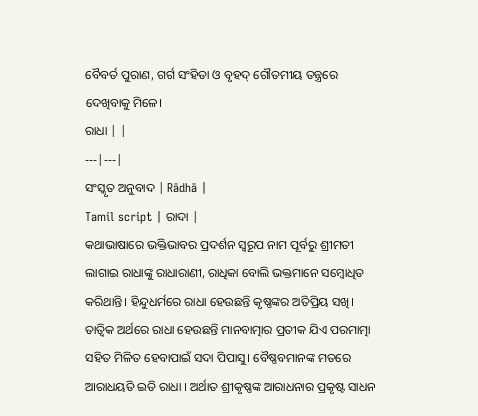ବୈବର୍ତ ପୁରାଣ, ଗର୍ଗ ସଂହିତା ଓ ବୃହଦ୍ ଗୌତମୀୟ ତନ୍ତ୍ରରେ ଦେଖିବାକୁ ମିଳେ।
ରାଧା | |
---|---|
ସଂସ୍କୃତ ଅନୁବାଦ | Rādhā |
Tamil script | ରାଦା |
କଥାଭାଷାରେ ଭକ୍ତିଭାବର ପ୍ରଦର୍ଶନ ସ୍ୱରୂପ ନାମ ପୂର୍ବରୁ ଶ୍ରୀମତୀ ଲାଗାଇ ରାଧାଙ୍କୁ ରାଧାରାଣୀ, ରାଧିକା ବୋଲି ଭକ୍ତମାନେ ସମ୍ବୋଧିତ କରିଥାନ୍ତି। ହିନ୍ଦୁଧର୍ମରେ ରାଧା ହେଉଛନ୍ତି କୃଷ୍ଣଙ୍କର ଅତିପ୍ରିୟ ସଖି। ତାତ୍ୱିକ ଅର୍ଥରେ ରାଧା ହେଉଛନ୍ତି ମାନବାତ୍ମାର ପ୍ରତୀକ ଯିଏ ପରମାତ୍ମା ସହିତ ମିଳିତ ହେବାପାଇଁ ସଦା ପିପାସୁ। ବୈଷ୍ଣବମାନଙ୍କ ମତରେ ଆରାଧୟତି ଇତି ରାଧା । ଅର୍ଥାତ ଶ୍ରୀକୃଷ୍ଣଙ୍କ ଆରାଧନାର ପ୍ରକୃଷ୍ଟ ସାଧନ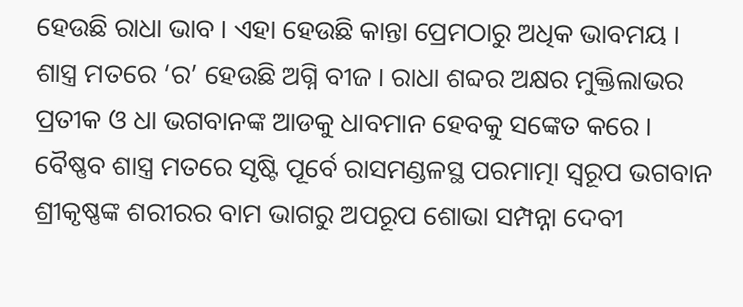ହେଉଛି ରାଧା ଭାବ । ଏହା ହେଉଛି କାନ୍ତା ପ୍ରେମଠାରୁ ଅଧିକ ଭାବମୟ । ଶାସ୍ତ୍ର ମତରେ ‘ର’ ହେଉଛି ଅଗ୍ନି ବୀଜ । ରାଧା ଶବ୍ଦର ଅକ୍ଷର ମୁକ୍ତିଲାଭର ପ୍ରତୀକ ଓ ଧା ଭଗବାନଙ୍କ ଆଡକୁ ଧାବମାନ ହେବକୁ ସଙ୍କେତ କରେ ।
ବୈଷ୍ଣବ ଶାସ୍ତ୍ର ମତରେ ସୃଷ୍ଟି ପୂର୍ବେ ରାସମଣ୍ଡଳସ୍ଥ ପରମାତ୍ମା ସ୍ୱରୂପ ଭଗବାନ ଶ୍ରୀକୃଷ୍ଣଙ୍କ ଶରୀରର ବାମ ଭାଗରୁ ଅପରୂପ ଶୋଭା ସମ୍ପନ୍ନା ଦେବୀ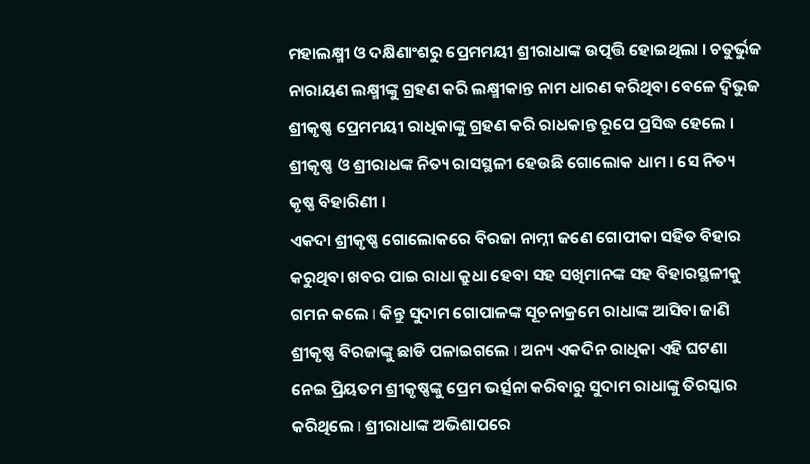ମହାଲକ୍ଷ୍ମୀ ଓ ଦକ୍ଷିଣାଂଶରୁ ପ୍ରେମମୟୀ ଶ୍ରୀରାଧାଙ୍କ ଉତ୍ପତ୍ତି ହୋଇଥିଲା । ଚତୁର୍ଭୁଜ ନାରାୟଣ ଲକ୍ଷ୍ମୀଙ୍କୁ ଗ୍ରହଣ କରି ଲକ୍ଷ୍ମୀକାନ୍ତ ନାମ ଧାରଣ କରିଥିବା ବେଳେ ଦ୍ୱିଭୁଜ ଶ୍ରୀକୃଷ୍ଣ ପ୍ରେମମୟୀ ରାଧିକାଙ୍କୁ ଗ୍ରହଣ କରି ରାଧକାନ୍ତ ରୂପେ ପ୍ରସିଦ୍ଧ ହେଲେ । ଶ୍ରୀକୃଷ୍ଣ ଓ ଶ୍ରୀରାଧଙ୍କ ନିତ୍ୟ ରାସସ୍ଥଳୀ ହେଉଛି ଗୋଲୋକ ଧାମ । ସେ ନିତ୍ୟ କୃଷ୍ଣ ବିହାରିଣୀ ।
ଏକଦା ଶ୍ରୀକୃଷ୍ଣ ଗୋଲୋକରେ ବିରଜା ନାମ୍ନୀ ଜଣେ ଗୋପୀକା ସହିତ ବିହାର କରୁଥିବା ଖବର ପାଇ ରାଧା କ୍ରୁଧା ହେବା ସହ ସଖିମାନଙ୍କ ସହ ବିହାରସ୍ଥଳୀକୁ ଗମନ କଲେ I କିନ୍ତୁ ସୁଦାମ ଗୋପାଳଙ୍କ ସୂଚନାକ୍ରମେ ରାଧାଙ୍କ ଆସିବା ଜାଣି ଶ୍ରୀକୃଷ୍ଣ ବିରଜାଙ୍କୁ ଛାଡି ପଳାଇଗଲେ I ଅନ୍ୟ ଏକଦିନ ରାଧିକା ଏହି ଘଟଣା ନେଇ ପ୍ରିୟତମ ଶ୍ରୀକୃଷ୍ଣଙ୍କୁ ପ୍ରେମ ଭର୍ତ୍ସନା କରିବାରୁ ସୁଦାମ ରାଧାଙ୍କୁ ତିରସ୍କାର କରିଥିଲେ I ଶ୍ରୀରାଧାଙ୍କ ଅଭିଶାପରେ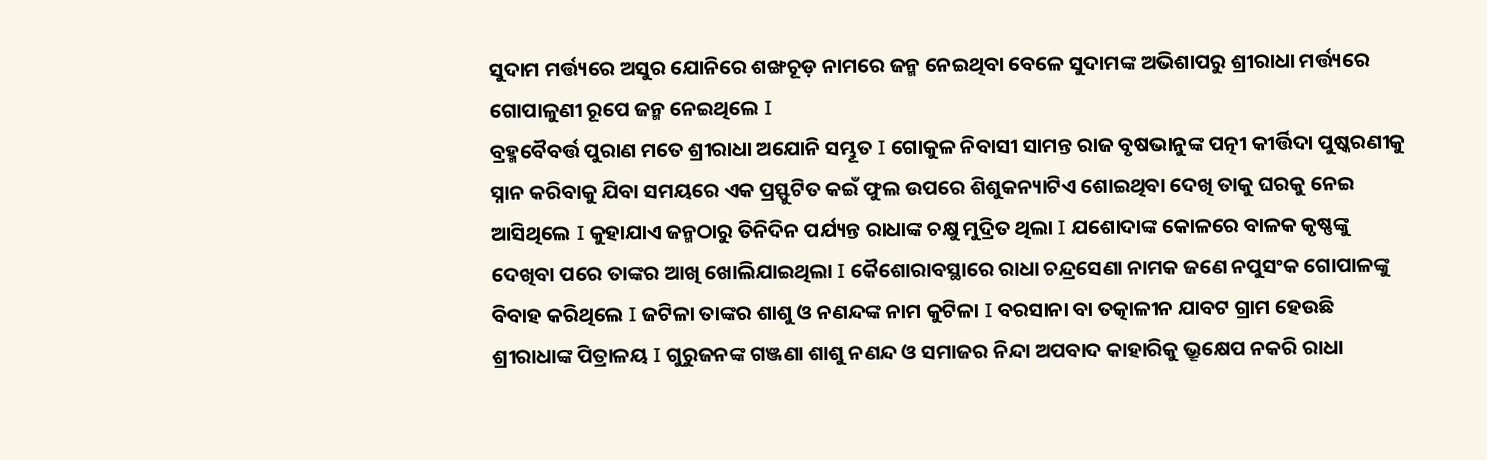ସୁଦାମ ମର୍ତ୍ତ୍ୟରେ ଅସୁର ଯୋନିରେ ଶଙ୍ଖଚୂଡ଼ ନାମରେ ଜନ୍ମ ନେଇଥିବା ବେଳେ ସୁଦାମଙ୍କ ଅଭିଶାପରୁ ଶ୍ରୀରାଧା ମର୍ତ୍ତ୍ୟରେ ଗୋପାଳୁଣୀ ରୂପେ ଜନ୍ମ ନେଇଥିଲେ I
ବ୍ରହ୍ମବୈବର୍ତ୍ତ ପୁରାଣ ମତେ ଶ୍ରୀରାଧା ଅଯୋନି ସମ୍ଭୂତ I ଗୋକୁଳ ନିବାସୀ ସାମନ୍ତ ରାଜ ବୃଷଭାନୁଙ୍କ ପତ୍ନୀ କୀର୍ତ୍ତିଦା ପୁଷ୍କରଣୀକୁ ସ୍ନାନ କରିବାକୁ ଯିବା ସମୟରେ ଏକ ପ୍ରସ୍ଫୁଟିତ କଇଁ ଫୁଲ ଉପରେ ଶିଶୁକନ୍ୟାଟିଏ ଶୋଇଥିବା ଦେଖି ତାକୁ ଘରକୁ ନେଇ ଆସିଥିଲେ I କୁହାଯାଏ ଜନ୍ମଠାରୁ ତିନିଦିନ ପର୍ଯ୍ୟନ୍ତ ରାଧାଙ୍କ ଚକ୍ଷୁ ମୁଦ୍ରିତ ଥିଲା I ଯଶୋଦାଙ୍କ କୋଳରେ ବାଳକ କୃଷ୍ଣଙ୍କୁ ଦେଖିବା ପରେ ତାଙ୍କର ଆଖି ଖୋଲିଯାଇଥିଲା I କୈଶୋରାବସ୍ଥାରେ ରାଧା ଚନ୍ଦ୍ରସେଣା ନାମକ ଜଣେ ନପୁସଂକ ଗୋପାଳଙ୍କୁ ବିବାହ କରିଥିଲେ I ଜଟିଳା ତାଙ୍କର ଶାଶୁ ଓ ନଣନ୍ଦଙ୍କ ନାମ କୁଟିଳା I ବରସାନା ବା ତତ୍କାଳୀନ ଯାବଟ ଗ୍ରାମ ହେଉଛି ଶ୍ରୀରାଧାଙ୍କ ପିତ୍ରାଳୟ I ଗୁରୁଜନଙ୍କ ଗଞ୍ଜଣା ଶାଶୁ ନଣନ୍ଦ ଓ ସମାଜର ନିନ୍ଦା ଅପବାଦ କାହାରିକୁ ଭ୍ରୂକ୍ଷେପ ନକରି ରାଧା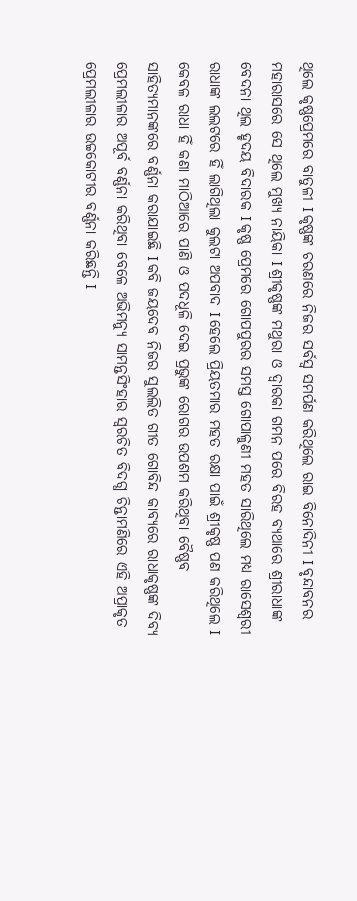ଥିଲେ କୃଷ୍ଣପ୍ରେମରେ ବାତୁଳୀ I କୃଷ୍ଣଙ୍କ ଚରଣରେ ନିଜର ସର୍ବସ୍ୱ ସମର୍ପଣ କରିଥିଲେ ରାଇ ବିନୋଦିନୀ I ବୃନ୍ଦାବନର ମହାରାସରେ ସେ ଥିଲେ ମୁଖ୍ୟ ନାୟିକା I ଶ୍ରୀକୃଷ୍ଣଙ୍କ ମଥୁରା ଓ ଦ୍ୱାରକା ଗମନ ପରେ ବିରହ ବ୍ୟଥାରେ ଶ୍ରୀରାଧାଙ୍କ ବେଦନା ଥିଲ ହୃଦୟ ବିଦାରକ I କୃଷ୍ଣ ପ୍ରେମରେ ଗୋପପୁରର ସମସ୍ତ ଗୋପାଳୁଣୀ ମହତ ସାରିଥିଲେ ମଧ୍ୟ ରାସେଶ୍ୱରୀ ରାଧାଙ୍କ ଲଲଟରେ ହିଁ ଲାଗିଥିଲା କୁଲଟା ଅପବାଦ I ହେଲେ ପ୍ରିୟତମାର ମହତ ରକ୍ଷା ପାଇଁ ଶ୍ରୀକୃଷ୍ଣ ପଣ କରିଥିଲେ I କେବଳ ରାଧା ହିଁ କଣା ମାଠିଆରେ ପାଣି ଓ ପଦଧୂଳି ଦେଇ ପ୍ରଭୁଙ୍କ ରୋଗର ଉପଶମ କରିଥିବା ବୈଷ୍ଣବ ସାହିତ୍ୟମାନଙ୍କରେ ବର୍ଣ୍ଣନା କରାଯାଇଛି I କବି ଜୟଦେବ ନିଜର ସୁଲଲିତ ଗୀତ ଗୋବିନ୍ଦ କାବ୍ୟରେ ରାଧାକୃଷ୍ଣଙ୍କ ଦିବ୍ୟ ପ୍ରେମଲୀଳାର ଅପୂର୍ବ ବର୍ଣ୍ଣନା କରିଥିବା ବେଳେ ଅଭିମନ୍ୟୁ ସାମନ୍ତସିଂହାର ସ୍ୱରଚିତ ବିଦଗ୍ଧ ଚିନ୍ତାମଣିରେ ଏହି ଅପ୍ରାକୃତ ପ୍ରେମଲୀଳାର ଉଚ୍ଚକୋଟୀର ବର୍ଣ୍ଣନା କରିଛନ୍ତି I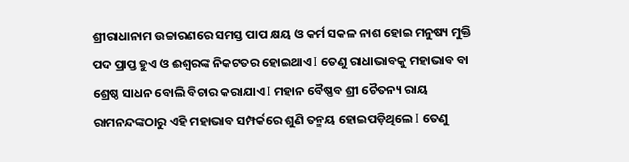ଶ୍ରୀରାଧାନାମ ଉଚ୍ଚାରଣରେ ସମସ୍ତ ପାପ କ୍ଷୟ ଓ କର୍ମ ସକଳ ନାଶ ହୋଇ ମନୁଷ୍ୟ ମୁକ୍ତି ପଦ ପ୍ରାପ୍ତ ହୁଏ ଓ ଈଶ୍ୱରଙ୍କ ନିକଟତର ହୋଇଥାଏ I ତେଣୁ ରାଧାଭାବକୁ ମହାଭାବ ବା ଶ୍ରେଷ୍ଠ ସାଧନ ବୋଲି ବିଚାର କରାଯାଏ I ମହାନ ବୈଷ୍ଣବ ଶ୍ରୀ ଚୈତନ୍ୟ ରାୟ ରାମନନ୍ଦଙ୍କଠାରୁ ଏହି ମହାଭାବ ସମ୍ପର୍କରେ ଶୁଣି ତନ୍ମୟ ହୋଇପଡ଼ିଥିଲେ I ତେଣୁ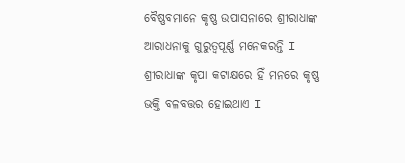ବୈଷ୍ଣବମାନେ କୃଷ୍ଣ ଉପାସନାରେ ଶ୍ରୀରାଧାଙ୍କ ଆରାଧନାକୁ ଗୁରୁତ୍ୱପୂର୍ଣ୍ଣ ମନେକରନ୍ତି I ଶ୍ରୀରାଧାଙ୍କ କୃପା କଟାକ୍ଷରେ ହିଁ ମନରେ କୃଷ୍ଣ ଭକ୍ତି ବଳବତ୍ତର ହୋଇଥାଏ I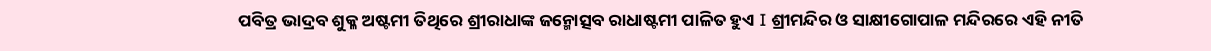ପବିତ୍ର ଭାଦ୍ରବ ଶୁକ୍ଳ ଅଷ୍ଟମୀ ତିଥିରେ ଶ୍ରୀରାଧାଙ୍କ ଜନ୍ମୋତ୍ସବ ରାଧାଷ୍ଟମୀ ପାଳିତ ହୁଏ I ଶ୍ରୀମନ୍ଦିର ଓ ସାକ୍ଷୀଗୋପାଳ ମନ୍ଦିରରେ ଏହି ନୀତି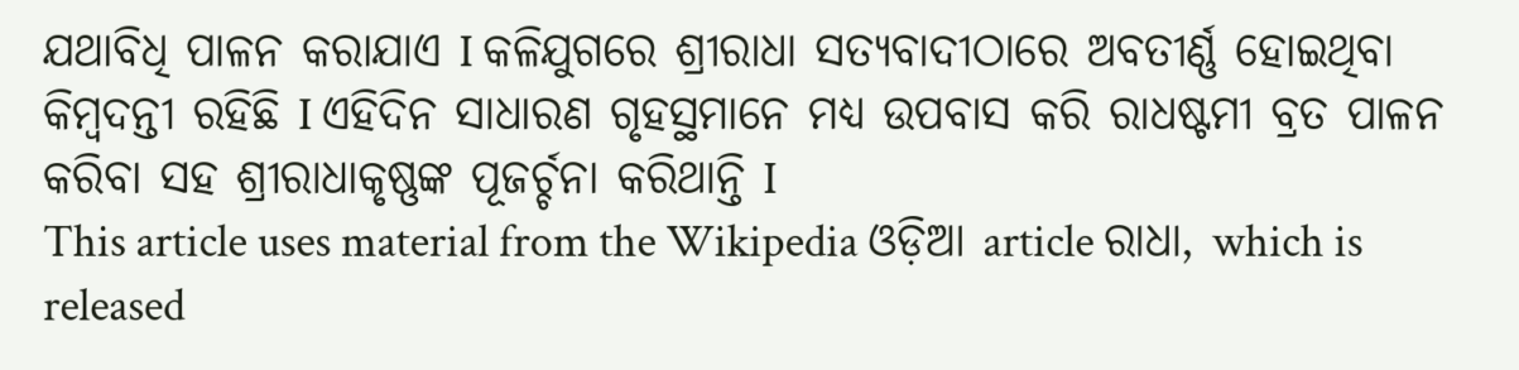ଯଥାବିଧି ପାଳନ କରାଯାଏ I କଳିଯୁଗରେ ଶ୍ରୀରାଧା ସତ୍ୟବାଦୀଠାରେ ଅବତୀର୍ଣ୍ଣ ହୋଇଥିବା କିମ୍ବଦନ୍ତୀ ରହିଛି I ଏହିଦିନ ସାଧାରଣ ଗୃହସ୍ଥମାନେ ମଧ୍ୟ ଉପବାସ କରି ରାଧଷ୍ଟମୀ ବ୍ରତ ପାଳନ କରିବା ସହ ଶ୍ରୀରାଧାକୃଷ୍ଣଙ୍କ ପୂଜର୍ଚ୍ଚନା କରିଥାନ୍ତି I
This article uses material from the Wikipedia ଓଡ଼ିଆ article ରାଧା, which is released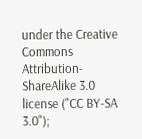under the Creative Commons Attribution-ShareAlike 3.0 license ("CC BY-SA 3.0");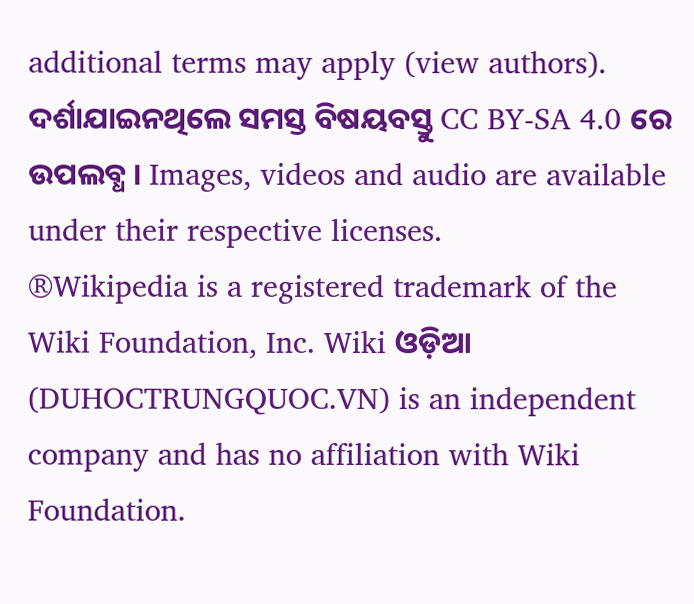additional terms may apply (view authors). ଦର୍ଶାଯାଇନଥିଲେ ସମସ୍ତ ବିଷୟବସ୍ତୁ CC BY-SA 4.0 ରେ ଉପଲବ୍ଧ । Images, videos and audio are available under their respective licenses.
®Wikipedia is a registered trademark of the Wiki Foundation, Inc. Wiki ଓଡ଼ିଆ (DUHOCTRUNGQUOC.VN) is an independent company and has no affiliation with Wiki Foundation.